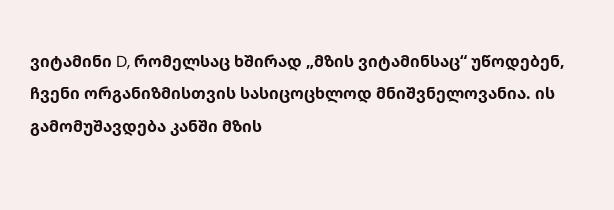ვიტამინი D, რომელსაც ხშირად „მზის ვიტამინსაც“ უწოდებენ, ჩვენი ორგანიზმისთვის სასიცოცხლოდ მნიშვნელოვანია. ის გამომუშავდება კანში მზის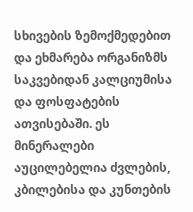სხივების ზემოქმედებით და ეხმარება ორგანიზმს საკვებიდან კალციუმისა და ფოსფატების ათვისებაში. ეს მინერალები აუცილებელია ძვლების, კბილებისა და კუნთების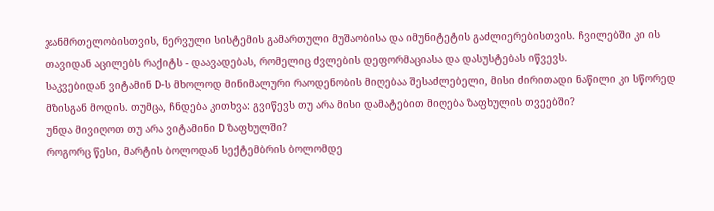ჯანმრთელობისთვის, ნერვული სისტემის გამართული მუშაობისა და იმუნიტეტის გაძლიერებისთვის. ჩვილებში კი ის თავიდან აცილებს რაქიტს - დაავადებას, რომელიც ძვლების დეფორმაციასა და დასუსტებას იწვევს.
საკვებიდან ვიტამინ D-ს მხოლოდ მინიმალური რაოდენობის მიღებაა შესაძლებელი, მისი ძირითადი ნაწილი კი სწორედ მზისგან მოდის. თუმცა, ჩნდება კითხვა: გვიწევს თუ არა მისი დამატებით მიღება ზაფხულის თვეებში?
უნდა მივიღოთ თუ არა ვიტამინი D ზაფხულში?
როგორც წესი, მარტის ბოლოდან სექტემბრის ბოლომდე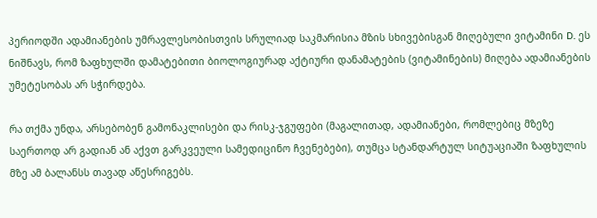პერიოდში ადამიანების უმრავლესობისთვის სრულიად საკმარისია მზის სხივებისგან მიღებული ვიტამინი D. ეს ნიშნავს, რომ ზაფხულში დამატებითი ბიოლოგიურად აქტიური დანამატების (ვიტამინების) მიღება ადამიანების უმეტესობას არ სჭირდება.

რა თქმა უნდა, არსებობენ გამონაკლისები და რისკ-ჯგუფები (მაგალითად, ადამიანები, რომლებიც მზეზე საერთოდ არ გადიან ან აქვთ გარკვეული სამედიცინო ჩვენებები), თუმცა სტანდარტულ სიტუაციაში ზაფხულის მზე ამ ბალანსს თავად აწესრიგებს.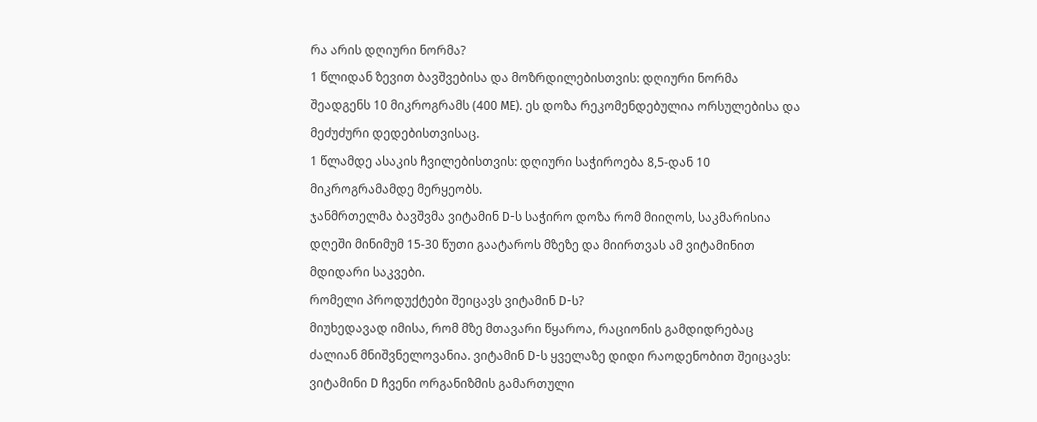რა არის დღიური ნორმა?
1 წლიდან ზევით ბავშვებისა და მოზრდილებისთვის: დღიური ნორმა შეადგენს 10 მიკროგრამს (400 ME). ეს დოზა რეკომენდებულია ორსულებისა და მეძუძური დედებისთვისაც.
1 წლამდე ასაკის ჩვილებისთვის: დღიური საჭიროება 8,5-დან 10 მიკროგრამამდე მერყეობს.
ჯანმრთელმა ბავშვმა ვიტამინ D-ს საჭირო დოზა რომ მიიღოს, საკმარისია დღეში მინიმუმ 15-30 წუთი გაატაროს მზეზე და მიირთვას ამ ვიტამინით მდიდარი საკვები.
რომელი პროდუქტები შეიცავს ვიტამინ D-ს?
მიუხედავად იმისა, რომ მზე მთავარი წყაროა, რაციონის გამდიდრებაც ძალიან მნიშვნელოვანია. ვიტამინ D-ს ყველაზე დიდი რაოდენობით შეიცავს:
ვიტამინი D ჩვენი ორგანიზმის გამართული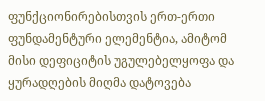ფუნქციონირებისთვის ერთ-ერთი ფუნდამენტური ელემენტია, ამიტომ მისი დეფიციტის უგულებელყოფა და ყურადღების მიღმა დატოვება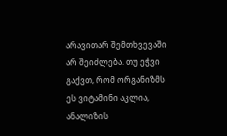არავითარ შემთხვევაში არ შეიძლება. თუ ეჭვი გაქვთ, რომ ორგანიზმს ეს ვიტამინი აკლია, ანალიზის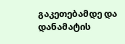გაკეთებამდე და დანამატის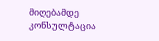მიღებამდე კონსულტაცია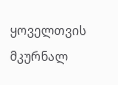ყოველთვის მკურნალ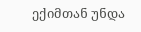ექიმთან უნდა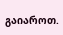გაიაროთ.